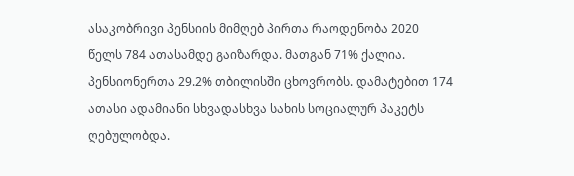ასაკობრივი პენსიის მიმღებ პირთა რაოდენობა 2020 წელს 784 ათასამდე გაიზარდა. მათგან 71% ქალია. პენსიონერთა 29.2% თბილისში ცხოვრობს. დამატებით 174 ათასი ადამიანი სხვადასხვა სახის სოციალურ პაკეტს ღებულობდა.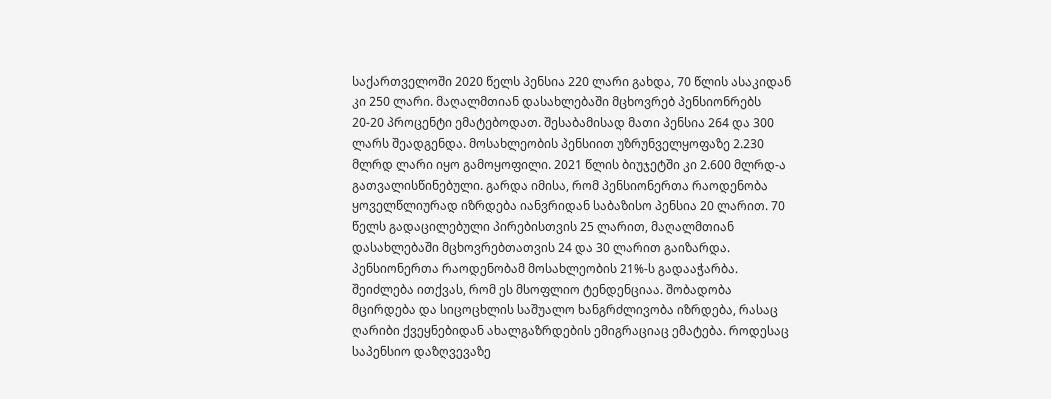საქართველოში 2020 წელს პენსია 220 ლარი გახდა, 70 წლის ასაკიდან კი 250 ლარი. მაღალმთიან დასახლებაში მცხოვრებ პენსიონრებს 20-20 პროცენტი ემატებოდათ. შესაბამისად მათი პენსია 264 და 300 ლარს შეადგენდა. მოსახლეობის პენსიით უზრუნველყოფაზე 2.230 მლრდ ლარი იყო გამოყოფილი. 2021 წლის ბიუჯეტში კი 2.600 მლრდ-ა გათვალისწინებული. გარდა იმისა, რომ პენსიონერთა რაოდენობა ყოველწლიურად იზრდება იანვრიდან საბაზისო პენსია 20 ლარით. 70 წელს გადაცილებული პირებისთვის 25 ლარით, მაღალმთიან დასახლებაში მცხოვრებთათვის 24 და 30 ლარით გაიზარდა.
პენსიონერთა რაოდენობამ მოსახლეობის 21%-ს გადააჭარბა. შეიძლება ითქვას, რომ ეს მსოფლიო ტენდენციაა. შობადობა მცირდება და სიცოცხლის საშუალო ხანგრძლივობა იზრდება, რასაც ღარიბი ქვეყნებიდან ახალგაზრდების ემიგრაციაც ემატება. როდესაც საპენსიო დაზღვევაზე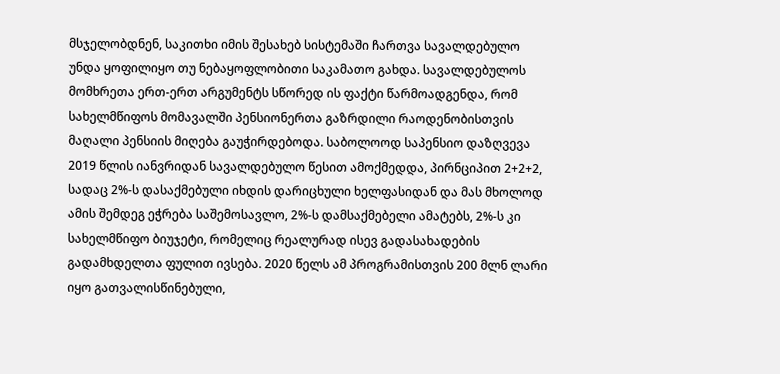მსჯელობდნენ, საკითხი იმის შესახებ სისტემაში ჩართვა სავალდებულო უნდა ყოფილიყო თუ ნებაყოფლობითი საკამათო გახდა. სავალდებულოს მომხრეთა ერთ-ერთ არგუმენტს სწორედ ის ფაქტი წარმოადგენდა, რომ სახელმწიფოს მომავალში პენსიონერთა გაზრდილი რაოდენობისთვის მაღალი პენსიის მიღება გაუჭირდებოდა. საბოლოოდ საპენსიო დაზღვევა 2019 წლის იანვრიდან სავალდებულო წესით ამოქმედდა, პირნციპით 2+2+2, სადაც 2%-ს დასაქმებული იხდის დარიცხული ხელფასიდან და მას მხოლოდ ამის შემდეგ ეჭრება საშემოსავლო, 2%-ს დამსაქმებელი ამატებს, 2%-ს კი სახელმწიფო ბიუჯეტი, რომელიც რეალურად ისევ გადასახადების გადამხდელთა ფულით ივსება. 2020 წელს ამ პროგრამისთვის 200 მლნ ლარი იყო გათვალისწინებული,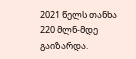2021 წელს თანხა 220 მლნ-მდე გაიზარდა.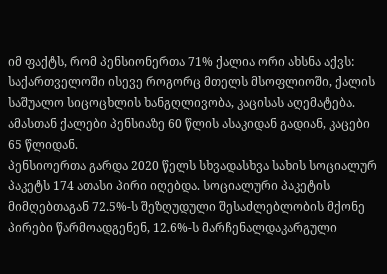იმ ფაქტს, რომ პენსიონერთა 71% ქალია ორი ახსნა აქვს: საქართველოში ისევე როგორც მთელს მსოფლიოში, ქალის საშუალო სიცოცხლის ხანგღლივობა, კაცისას აღემატება. ამასთან ქალები პენსიაზე 60 წლის ასაკიდან გადიან, კაცები 65 წლიდან.
პენსიოერთა გარდა 2020 წელს სხვადასხვა სახის სოციალურ პაკეტს 174 ათასი პირი იღებდა. სოციალური პაკეტის მიმღებთაგან 72.5%-ს შეზღუდული შესაძლებლობის მქონე პირები წარმოადგენენ, 12.6%-ს მარჩენალდაკარგული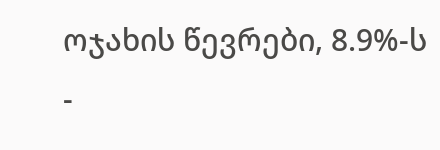ოჯახის წევრები, 8.9%-ს -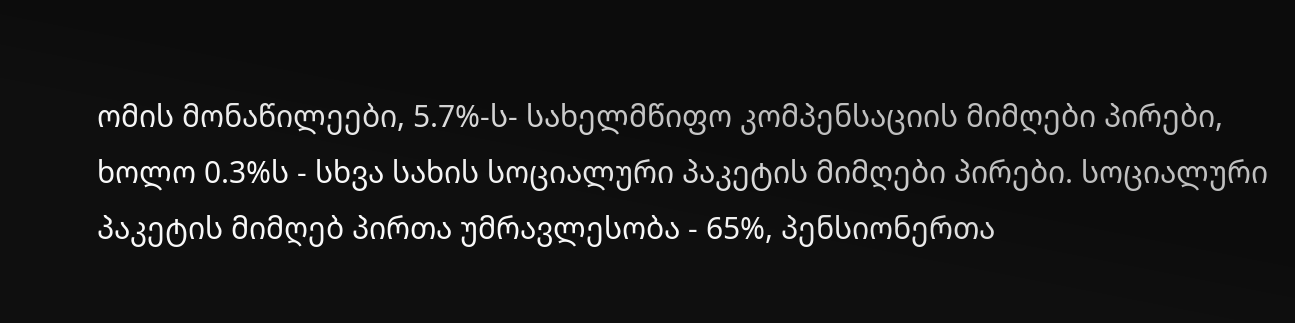ომის მონაწილეები, 5.7%-ს- სახელმწიფო კომპენსაციის მიმღები პირები, ხოლო 0.3%ს - სხვა სახის სოციალური პაკეტის მიმღები პირები. სოციალური პაკეტის მიმღებ პირთა უმრავლესობა - 65%, პენსიონერთა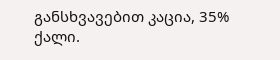განსხვავებით კაცია, 35% ქალი.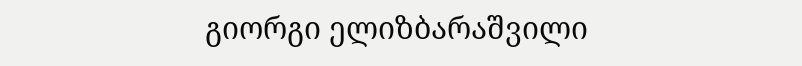გიორგი ელიზბარაშვილი